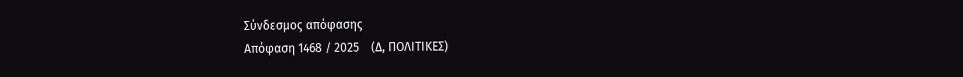Σύνδεσμος απόφασης
Απόφαση 1468 / 2025    (Δ, ΠΟΛΙΤΙΚΕΣ)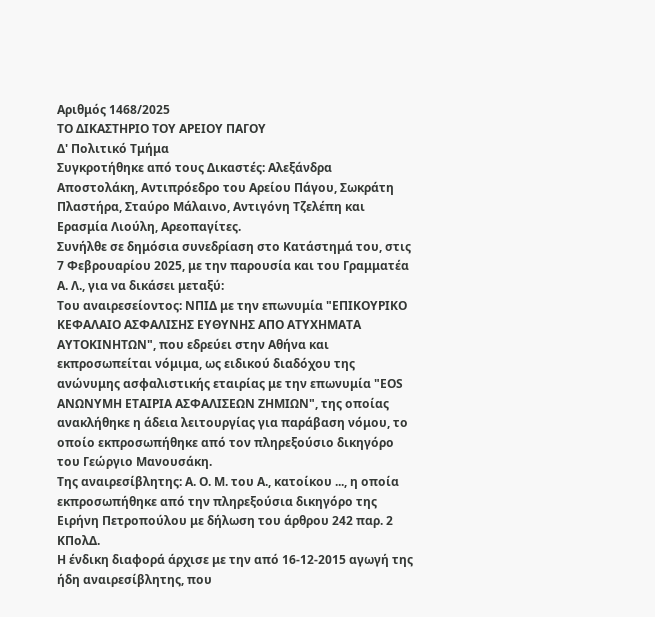Αριθμός 1468/2025
ΤΟ ΔΙΚΑΣΤΗΡΙΟ ΤΟΥ ΑΡΕΙΟΥ ΠΑΓΟΥ
Δ' Πολιτικό Τμήμα
Συγκροτήθηκε από τους Δικαστές: Αλεξάνδρα Αποστολάκη, Αντιπρόεδρο του Αρείου Πάγου, Σωκράτη Πλαστήρα, Σταύρο Μάλαινο, Αντιγόνη Τζελέπη και Ερασμία Λιούλη, Αρεοπαγίτες.
Συνήλθε σε δημόσια συνεδρίαση στο Κατάστημά του, στις 7 Φεβρουαρίου 2025, με την παρουσία και του Γραμματέα Α. Λ., για να δικάσει μεταξύ:
Του αναιρεσείοντος: ΝΠΙΔ με την επωνυμία "ΕΠΙΚΟΥΡΙΚΟ ΚΕΦΑΛΑΙΟ ΑΣΦΑΛΙΣΗΣ ΕΥΘΥΝΗΣ ΑΠΟ ΑΤΥΧΗΜΑΤΑ ΑΥΤΟΚΙΝΗΤΩΝ", που εδρεύει στην Αθήνα και εκπροσωπείται νόμιμα, ως ειδικού διαδόχου της ανώνυμης ασφαλιστικής εταιρίας με την επωνυμία "EOS ΑΝΩΝΥΜΗ ΕΤΑΙΡΙΑ ΑΣΦΑΛΙΣΕΩΝ ΖΗΜΙΩΝ", της οποίας ανακλήθηκε η άδεια λειτουργίας για παράβαση νόμου, το οποίο εκπροσωπήθηκε από τον πληρεξούσιο δικηγόρο του Γεώργιο Μανουσάκη.
Της αναιρεσίβλητης: A. O. M. του A., κατοίκου ..., η οποία εκπροσωπήθηκε από την πληρεξούσια δικηγόρο της Ειρήνη Πετροπούλου με δήλωση του άρθρου 242 παρ. 2 ΚΠολΔ.
Η ένδικη διαφορά άρχισε με την από 16-12-2015 αγωγή της ήδη αναιρεσίβλητης, που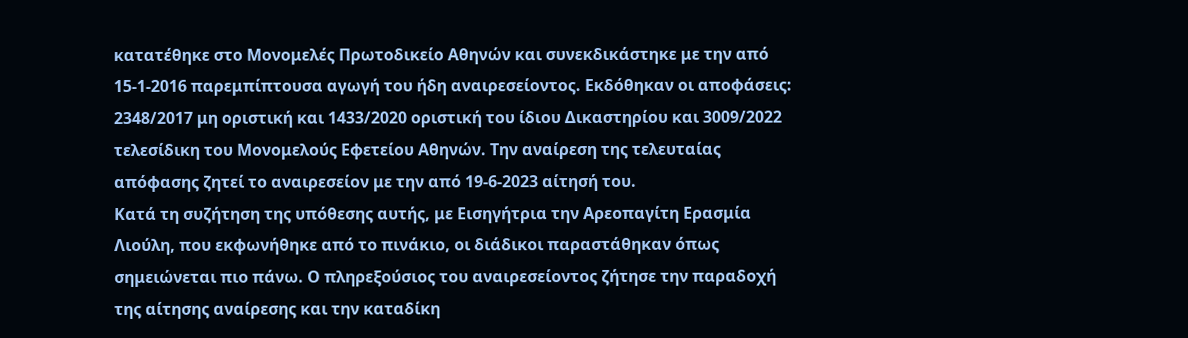κατατέθηκε στο Μονομελές Πρωτοδικείο Αθηνών και συνεκδικάστηκε με την από 15-1-2016 παρεμπίπτουσα αγωγή του ήδη αναιρεσείοντος. Εκδόθηκαν οι αποφάσεις: 2348/2017 μη οριστική και 1433/2020 οριστική του ίδιου Δικαστηρίου και 3009/2022 τελεσίδικη του Μονομελούς Εφετείου Αθηνών. Την αναίρεση της τελευταίας απόφασης ζητεί το αναιρεσείον με την από 19-6-2023 αίτησή του.
Κατά τη συζήτηση της υπόθεσης αυτής, με Εισηγήτρια την Αρεοπαγίτη Ερασμία Λιούλη, που εκφωνήθηκε από το πινάκιο, οι διάδικοι παραστάθηκαν όπως σημειώνεται πιο πάνω. Ο πληρεξούσιος του αναιρεσείοντος ζήτησε την παραδοχή της αίτησης αναίρεσης και την καταδίκη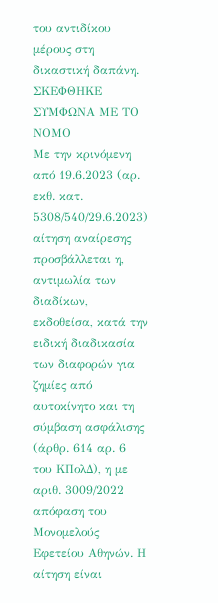του αντιδίκου μέρους στη δικαστική δαπάνη.
ΣΚΕΦΘΗΚΕ ΣΥΜΦΩΝΑ ΜΕ ΤΟ ΝΟΜΟ
Με την κρινόμενη από 19.6.2023 (αρ. εκθ. κατ. 5308/540/29.6.2023) αίτηση αναίρεσης προσβάλλεται η, αντιμωλία των διαδίκων, εκδοθείσα, κατά την ειδική διαδικασία των διαφορών για ζημίες από αυτοκίνητο και τη σύμβαση ασφάλισης (άρθρ. 614 αρ. 6 του ΚΠολΔ), η με αριθ. 3009/2022 απόφαση του Μονομελούς Εφετείου Αθηνών. Η αίτηση είναι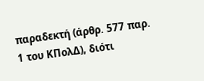παραδεκτή (άρθρ. 577 παρ. 1 του ΚΠολΔ), διότι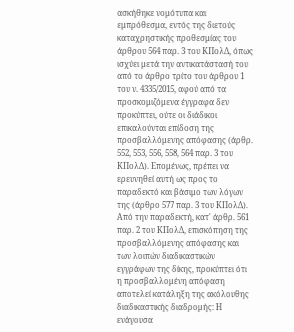ασκήθηκε νομότυπα και εμπρόθεσμα, εντός της διετούς καταχρηστικής προθεσμίας του άρθρου 564 παρ. 3 του ΚΠολΔ, όπως ισχύει μετά την αντικατάστασή του από το άρθρο τρίτο του άρθρου 1 του ν. 4335/2015, αφού από τα προσκομιζόμενα έγγραφα δεν προκύπτει, ούτε οι διάδικοι επικαλούνται επίδοση της προσβαλλόμενης απόφασης (άρθρ. 552, 553, 556, 558, 564 παρ. 3 του ΚΠολΔ). Επομένως, πρέπει να ερευνηθεί αυτή ως προς το παραδεκτό και βάσιμο των λόγων της (άρθρο 577 παρ. 3 του ΚΠολΔ). Από την παραδεκτή, κατ' άρθρ. 561 παρ. 2 του ΚΠολΔ, επισκόπηση της προσβαλλόμενης απόφασης και των λοιπών διαδικαστικών εγγράφων της δίκης, προκύπτει ότι η προσβαλλομένη απόφαση αποτελεί κατάληξη της ακόλουθης διαδικαστικής διαδρομής: Η ενάγουσα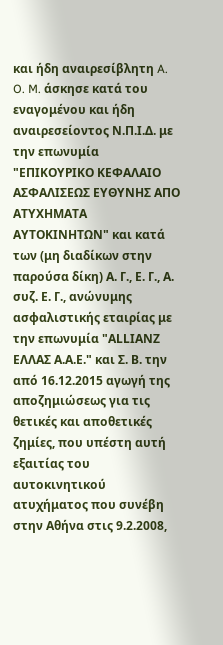και ήδη αναιρεσίβλητη A. O. M. άσκησε κατά του εναγομένου και ήδη αναιρεσείοντος Ν.Π.Ι.Δ. με την επωνυμία "ΕΠΙΚΟΥΡΙΚΟ ΚΕΦΑΛΑΙΟ ΑΣΦΑΛΙΣΕΩΣ ΕΥΘΥΝΗΣ ΑΠΟ ΑΤΥΧΗΜΑΤΑ ΑΥΤΟΚΙΝΗΤΩΝ" και κατά των (μη διαδίκων στην παρούσα δίκη) Α. Γ., Ε. Γ., Α. συζ. Ε. Γ., ανώνυμης ασφαλιστικής εταιρίας με την επωνυμία "ΑLLΙΑΝΖ ΕΛΛΑΣ Α.Α.Ε." και Σ. Β. την από 16.12.2015 αγωγή της αποζημιώσεως για τις θετικές και αποθετικές ζημίες, που υπέστη αυτή εξαιτίας του αυτοκινητικού ατυχήματος που συνέβη στην Αθήνα στις 9.2.2008,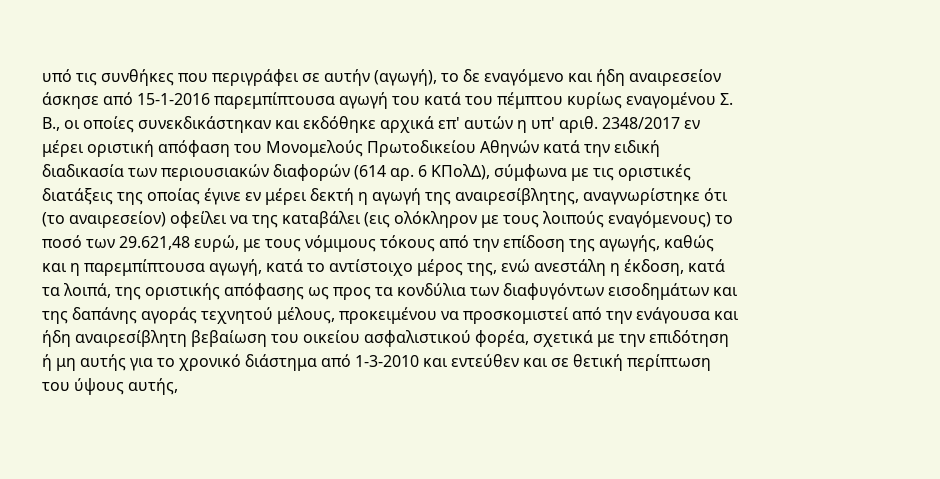υπό τις συνθήκες που περιγράφει σε αυτήν (αγωγή), το δε εναγόμενο και ήδη αναιρεσείον άσκησε από 15-1-2016 παρεμπίπτουσα αγωγή του κατά του πέμπτου κυρίως εναγομένου Σ. Β., οι οποίες συνεκδικάστηκαν και εκδόθηκε αρχικά επ' αυτών η υπ' αριθ. 2348/2017 εν μέρει οριστική απόφαση του Μονομελούς Πρωτοδικείου Αθηνών κατά την ειδική διαδικασία των περιουσιακών διαφορών (614 αρ. 6 ΚΠολΔ), σύμφωνα με τις οριστικές διατάξεις της οποίας έγινε εν μέρει δεκτή η αγωγή της αναιρεσίβλητης, αναγνωρίστηκε ότι (το αναιρεσείον) οφείλει να της καταβάλει (εις ολόκληρον με τους λοιπούς εναγόμενους) το ποσό των 29.621,48 ευρώ, με τους νόμιμους τόκους από την επίδοση της αγωγής, καθώς και η παρεμπίπτουσα αγωγή, κατά το αντίστοιχο μέρος της, ενώ ανεστάλη η έκδοση, κατά τα λοιπά, της οριστικής απόφασης ως προς τα κονδύλια των διαφυγόντων εισοδημάτων και της δαπάνης αγοράς τεχνητού μέλους, προκειμένου να προσκομιστεί από την ενάγουσα και ήδη αναιρεσίβλητη βεβαίωση του οικείου ασφαλιστικού φορέα, σχετικά με την επιδότηση ή μη αυτής για το χρονικό διάστημα από 1-3-2010 και εντεύθεν και σε θετική περίπτωση του ύψους αυτής,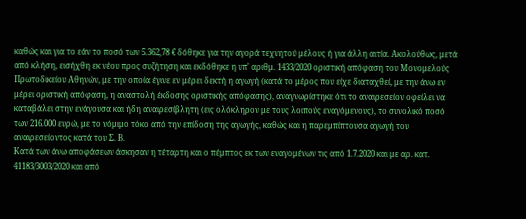καθώς και για το εάν το ποσό των 5.362,78 € δόθηκε για την αγορά τεχνητού μέλους ή για άλλη αιτία. Ακολούθως, μετά από κλήση, εισήχθη εκ νέου προς συζήτηση και εκδόθηκε η υπ' αριθμ. 1433/2020 οριστική απόφαση του Μονομελούς Πρωτοδικείου Αθηνών, με την οποία έγινε εν μέρει δεκτή η αγωγή (κατά το μέρος που είχε διαταχθεί, με την άνω εν μέρει οριστική απόφαση, η αναστολή έκδοσης οριστικής απόφασης), αναγνωρίστηκε ότι το αναιρεσείον οφείλει να καταβάλει στην ενάγουσα και ήδη αναιρεσίβλητη (εις ολόκληρον με τους λοιπούς εναγόμενους), το συνολικό ποσό των 216.000 ευρώ, με το νόμιμο τόκο από την επίδοση της αγωγής, καθώς και η παρεμπίπτουσα αγωγή του αναιρεσείοντος κατά του Σ. Β.
Κατά των άνω αποφάσεων άσκησαν η τέταρτη και ο πέμπτος εκ των εναγομένων τις από 1.7.2020 και με αρ. κατ. 41183/3003/2020 και από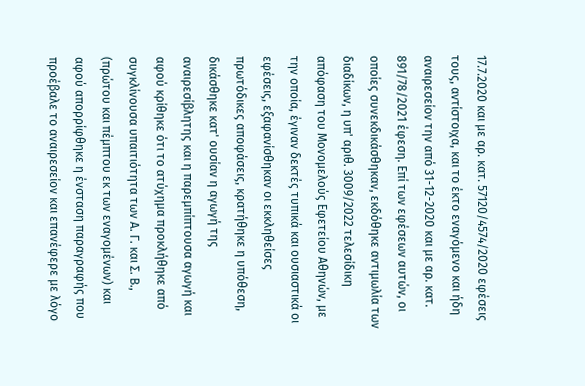17.7.2020 και με αρ. κατ. 57120/4574/2020 εφέσεις τους, αντίστοιχα, και το έκτο εναγόμενο και ήδη αναιρεσείον την από 31-12-2020 και με αρ. κατ. 891/78/2021 έφεση. Επί των εφέσεων αυτών, οι οποίες συνεκδικάσθηκαν, εκδόθηκε αντιμωλία των διαδίκων, η υπ' αριθ. 3009/2022 τελεσίδικη απόφαση του Μονομελούς Εφετείου Αθηνών, με την οποία, έγιναν δεκτές τυπικά και ουσιαστικά οι εφέσεις, εξαφανίσθηκαν οι εκκληθείσες πρωτόδικες αποφάσεις, κρατήθηκε η υπόθεση, δικάσθηκε κατ' ουσίαν η αγωγή της αναιρεσίβλητης και η παρεμπίπτουσα αγωγή και αφού κρίθηκε ότι το ατύχημα προκλήθηκε από συγκλίνουσα υπαιτιότητα των Α. Γ. και Σ. Β., (πρώτου και πέμπτου εκ των εναγομένων) και αφού απορρίφθηκε η ένσταση παραγραφής που προέβαλε το αναιρεσείον και επανέφερε με λόγο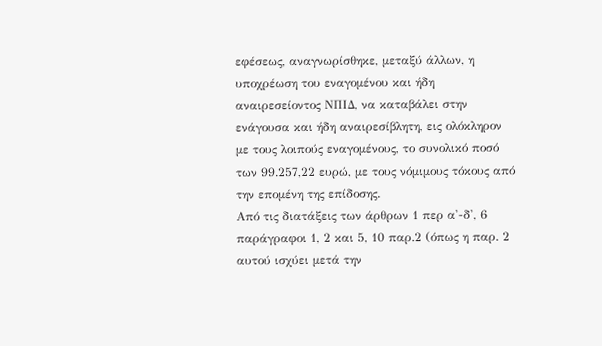εφέσεως, αναγνωρίσθηκε, μεταξύ άλλων, η υποχρέωση του εναγομένου και ήδη αναιρεσείοντος ΝΠΙΔ, να καταβάλει στην ενάγουσα και ήδη αναιρεσίβλητη, εις ολόκληρον με τους λοιπούς εναγομένους, το συνολικό ποσό των 99.257,22 ευρώ, με τους νόμιμους τόκους από την επομένη της επίδοσης.
Από τις διατάξεις των άρθρων 1 περ α'-δ', 6 παράγραφοι 1, 2 και 5, 10 παρ.2 (όπως η παρ. 2 αυτού ισχύει μετά την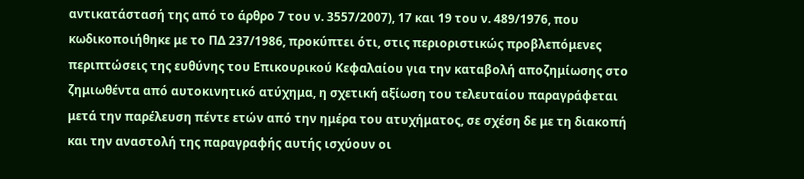αντικατάστασή της από το άρθρο 7 του ν. 3557/2007), 17 και 19 του ν. 489/1976, που κωδικοποιήθηκε με το ΠΔ 237/1986, προκύπτει ότι, στις περιοριστικώς προβλεπόμενες περιπτώσεις της ευθύνης του Επικουρικού Κεφαλαίου για την καταβολή αποζημίωσης στο ζημιωθέντα από αυτοκινητικό ατύχημα, η σχετική αξίωση του τελευταίου παραγράφεται μετά την παρέλευση πέντε ετών από την ημέρα του ατυχήματος, σε σχέση δε με τη διακοπή και την αναστολή της παραγραφής αυτής ισχύουν οι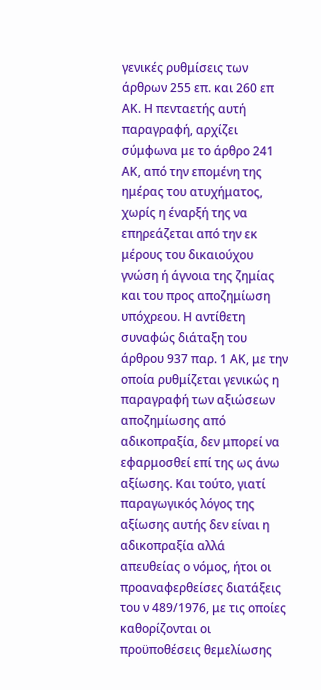γενικές ρυθμίσεις των άρθρων 255 επ. και 260 επ ΑΚ. Η πενταετής αυτή παραγραφή, αρχίζει σύμφωνα με το άρθρο 241 ΑΚ, από την επομένη της ημέρας του ατυχήματος, χωρίς η έναρξή της να επηρεάζεται από την εκ μέρους του δικαιούχου γνώση ή άγνοια της ζημίας και του προς αποζημίωση υπόχρεου. Η αντίθετη συναφώς διάταξη του άρθρου 937 παρ. 1 ΑΚ, με την οποία ρυθμίζεται γενικώς η παραγραφή των αξιώσεων αποζημίωσης από αδικοπραξία, δεν μπορεί να εφαρμοσθεί επί της ως άνω αξίωσης. Και τούτο, γιατί παραγωγικός λόγος της αξίωσης αυτής δεν είναι η αδικοπραξία αλλά απευθείας ο νόμος, ήτοι οι προαναφερθείσες διατάξεις του ν 489/1976, με τις οποίες καθορίζονται οι προϋποθέσεις θεμελίωσης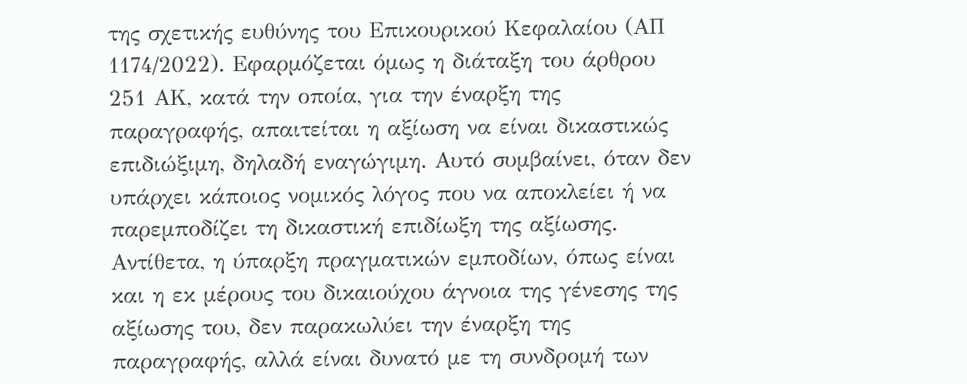της σχετικής ευθύνης του Επικουρικού Κεφαλαίου (ΑΠ 1174/2022). Εφαρμόζεται όμως η διάταξη του άρθρου 251 ΑΚ, κατά την οποία, για την έναρξη της παραγραφής, απαιτείται η αξίωση να είναι δικαστικώς επιδιώξιμη, δηλαδή εναγώγιμη. Αυτό συμβαίνει, όταν δεν υπάρχει κάποιος νομικός λόγος που να αποκλείει ή να παρεμποδίζει τη δικαστική επιδίωξη της αξίωσης. Αντίθετα, η ύπαρξη πραγματικών εμποδίων, όπως είναι και η εκ μέρους του δικαιούχου άγνοια της γένεσης της αξίωσης του, δεν παρακωλύει την έναρξη της παραγραφής, αλλά είναι δυνατό με τη συνδρομή των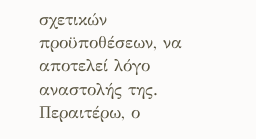σχετικών προϋποθέσεων, να αποτελεί λόγο αναστολής της.
Περαιτέρω, ο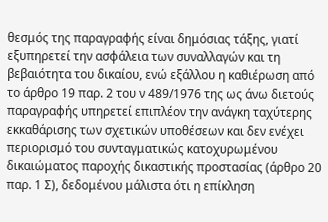θεσμός της παραγραφής είναι δημόσιας τάξης, γιατί εξυπηρετεί την ασφάλεια των συναλλαγών και τη βεβαιότητα του δικαίου, ενώ εξάλλου η καθιέρωση από το άρθρο 19 παρ. 2 του ν 489/1976 της ως άνω διετούς παραγραφής υπηρετεί επιπλέον την ανάγκη ταχύτερης εκκαθάρισης των σχετικών υποθέσεων και δεν ενέχει περιορισμό του συνταγματικώς κατοχυρωμένου δικαιώματος παροχής δικαστικής προστασίας (άρθρο 20 παρ. 1 Σ), δεδομένου μάλιστα ότι η επίκληση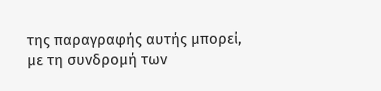της παραγραφής αυτής μπορεί, με τη συνδρομή των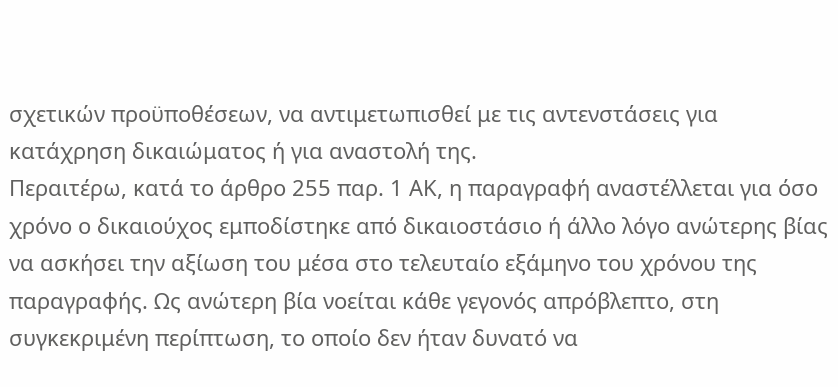σχετικών προϋποθέσεων, να αντιμετωπισθεί με τις αντενστάσεις για κατάχρηση δικαιώματος ή για αναστολή της.
Περαιτέρω, κατά το άρθρο 255 παρ. 1 ΑΚ, η παραγραφή αναστέλλεται για όσο χρόνο ο δικαιούχος εμποδίστηκε από δικαιοστάσιο ή άλλο λόγο ανώτερης βίας να ασκήσει την αξίωση του μέσα στο τελευταίο εξάμηνο του χρόνου της παραγραφής. Ως ανώτερη βία νοείται κάθε γεγονός απρόβλεπτο, στη συγκεκριμένη περίπτωση, το οποίο δεν ήταν δυνατό να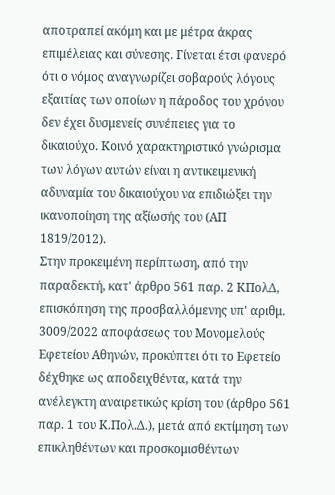αποτραπεί ακόμη και με μέτρα άκρας επιμέλειας και σύνεσης. Γίνεται έτσι φανερό ότι ο νόμος αναγνωρίζει σοβαρούς λόγους εξαιτίας των οποίων η πάροδος του χρόνου δεν έχει δυσμενείς συνέπειες για το δικαιούχο. Κοινό χαρακτηριστικό γνώρισμα των λόγων αυτών είναι η αντικειμενική αδυναμία του δικαιούχου να επιδιώξει την ικανοποίηση της αξίωσής του (ΑΠ 1819/2012).
Στην προκειμένη περίπτωση, από την παραδεκτή, κατ' άρθρο 561 παρ. 2 ΚΠολΔ, επισκόπηση της προσβαλλόμενης υπ' αριθμ. 3009/2022 αποφάσεως του Μονομελούς Εφετείου Αθηνών, προκύπτει ότι το Εφετείο δέχθηκε ως αποδειχθέντα, κατά την ανέλεγκτη αναιρετικώς κρίση του (άρθρο 561 παρ. 1 του Κ.Πολ.Δ.), μετά από εκτίμηση των επικληθέντων και προσκομισθέντων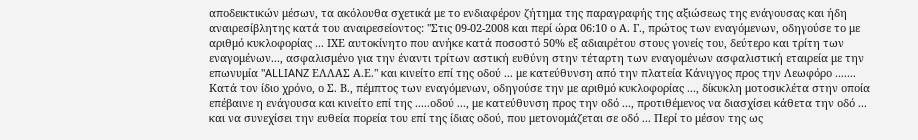αποδεικτικών μέσων, τα ακόλουθα σχετικά με το ενδιαφέρον ζήτημα της παραγραφής της αξιώσεως της ενάγουσας και ήδη αναιρεσίβλητης κατά του αναιρεσείοντος: "Στις 09-02-2008 και περί ώρα 06:10 ο Α. Γ., πρώτος των εναγόμενων, οδηγούσε το με αριθμό κυκλοφορίας ... ΙΧΕ αυτοκίνητο που ανήκε κατά ποσοστό 50% εξ αδιαιρέτου στους γονείς του, δεύτερο και τρίτη των εναγομένων..., ασφαλισμένο για την έναντι τρίτων αστική ευθύνη στην τέταρτη των εναγομένων ασφαλιστική εταιρεία με την επωνυμία "ALLIANZ ΕΛΛΑΣ Α.Ε." και κινείτο επί της οδού ... με κατεύθυνση από την πλατεία Κάνιγγος προς την Λεωφόρο ....... Κατά τον ίδιο χρόνο, ο Σ. Β., πέμπτος των εναγόμενων, οδηγούσε την με αριθμό κυκλοφορίας ..., δίκυκλη μοτοσικλέτα στην οποία επέβαινε η ενάγουσα και κινείτο επί της .....οδού ..., με κατεύθυνση προς την οδό ..., προτιθέμενος να διασχίσει κάθετα την οδό ... και να συνεχίσει την ευθεία πορεία του επί της ίδιας οδού, που μετονομάζεται σε οδό ... Περί το μέσον της ως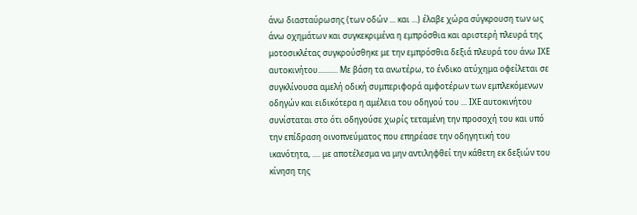άνω διασταύρωσης (των οδών ... και ...) έλαβε χώρα σύγκρουση των ως άνω οχημάτων και συγκεκριμένα η εμπρόσθια και αριστερή πλευρά της μοτοσικλέτας συγκρούσθηκε με την εμπρόσθια δεξιά πλευρά του άνω ΙΧΕ αυτοκινήτου.......... Με βάση τα ανωτέρω, το ένδικο ατύχημα οφείλεται σε συγκλίνουσα αμελή οδική συμπεριφορά αμφοτέρων των εμπλεκόμενων οδηγών και ειδικότερα η αμέλεια του οδηγού του ... ΙΧΕ αυτοκινήτου συνίσταται στο ότι οδηγούσε χωρίς τεταμένη την προσοχή του και υπό την επίδραση οινοπνεύματος που επηρέασε την οδηγητική του ικανότητα, .... με αποτέλεσμα να μην αντιληφθεί την κάθετη εκ δεξιών του κίνηση της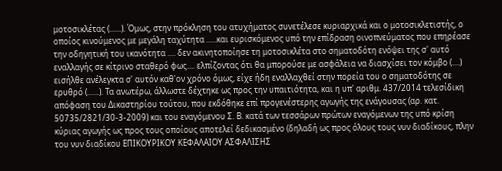μοτοσικλέτας (......). Όμως, στην πρόκληση του ατυχήματος συνετέλεσε κυριαρχικά και ο μοτοσικλετιστής, ο οποίος κινούμενος με μεγάλη ταχύτητα .....και ευρισκόμενος υπό την επίδραση οινοπνεύματος που επηρέασε την οδηγητική του ικανότητα .... δεν ακινητοποίησε τη μοτοσικλέτα στο σηματοδότη ενόψει της σ' αυτό εναλλαγής σε κίτρινο σταθερό φως.... ελπίζοντας ότι θα μπορούσε με ασφάλεια να διασχίσει τον κόμβο (....) εισήλθε ανέλεγκτα σ' αυτόν καθ'ον χρόνο όμως, είχε ήδη εναλλαχθεί στην πορεία του ο σηματοδότης σε ερυθρό (......). Τα ανωτέρω, άλλωστε δέχτηκε ως προς την υπαιτιότητα, και η υπ' αριθμ. 437/2014 τελεσίδικη απόφαση του Δικαστηρίου τούτου, που εκδόθηκε επί προγενέστερης αγωγής της ενάγουσας (αρ. κατ. 50735/2821/30-3-2009) και του εναγόμενου Σ. Β. κατά των τεσσάρων πρώτων εναγόμενων της υπό κρίση κύριας αγωγής ως προς τους οποίους αποτελεί δεδικασμένο (δηλαδή ως προς όλους τους νυν διαδίκους, πλην του νυν διαδίκου ΕΠΙΚΟΥΡΙΚΟΥ ΚΕΦΑΛΑΙΟΥ ΑΣΦΑΛΙΣΗΣ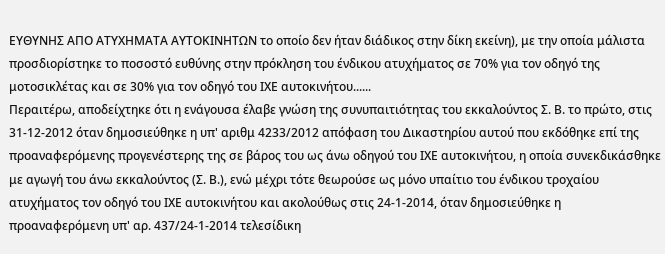ΕΥΘΥΝΗΣ ΑΠΟ ΑΤΥΧΗΜΑΤΑ ΑΥΤΟΚΙΝΗΤΩΝ το οποίο δεν ήταν διάδικος στην δίκη εκείνη), με την οποία μάλιστα προσδιορίστηκε το ποσοστό ευθύνης στην πρόκληση του ένδικου ατυχήματος σε 70% για τον οδηγό της μοτοσικλέτας και σε 30% για τον οδηγό του ΙΧΕ αυτοκινήτου......
Περαιτέρω, αποδείχτηκε ότι η ενάγουσα έλαβε γνώση της συνυπαιτιότητας του εκκαλούντος Σ. Β. το πρώτο, στις 31-12-2012 όταν δημοσιεύθηκε η υπ' αριθμ 4233/2012 απόφαση του Δικαστηρίου αυτού που εκδόθηκε επί της προαναφερόμενης προγενέστερης της σε βάρος του ως άνω οδηγού του ΙΧΕ αυτοκινήτου, η οποία συνεκδικάσθηκε με αγωγή του άνω εκκαλούντος (Σ. Β.), ενώ μέχρι τότε θεωρούσε ως μόνο υπαίτιο του ένδικου τροχαίου ατυχήματος τον οδηγό του ΙΧΕ αυτοκινήτου και ακολούθως στις 24-1-2014, όταν δημοσιεύθηκε η προαναφερόμενη υπ' αρ. 437/24-1-2014 τελεσίδικη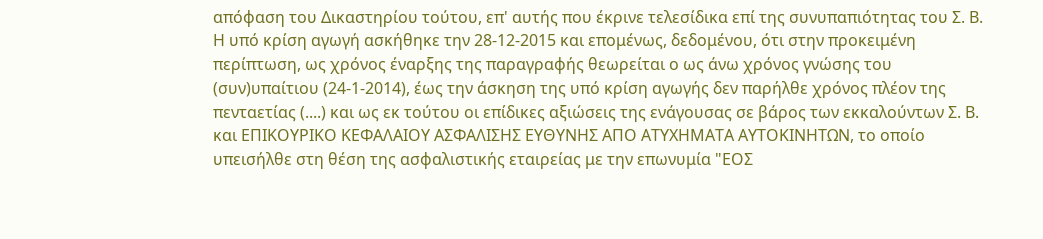απόφαση του Δικαστηρίου τούτου, επ' αυτής που έκρινε τελεσίδικα επί της συνυπαπιότητας του Σ. Β. Η υπό κρίση αγωγή ασκήθηκε την 28-12-2015 και επομένως, δεδομένου, ότι στην προκειμένη περίπτωση, ως χρόνος έναρξης της παραγραφής θεωρείται ο ως άνω χρόνος γνώσης του (συν)υπαίτιου (24-1-2014), έως την άσκηση της υπό κρίση αγωγής δεν παρήλθε χρόνος πλέον της πενταετίας (....) και ως εκ τούτου οι επίδικες αξιώσεις της ενάγουσας σε βάρος των εκκαλούντων Σ. Β. και ΕΠΙΚΟΥΡΙΚΟ ΚΕΦΑΛΑΙΟΥ ΑΣΦΑΛΙΣΗΣ ΕΥΘΥΝΗΣ ΑΠΟ ΑΤΥΧΗΜΑΤΑ ΑΥΤΟΚΙΝΗΤΩΝ, το οποίο υπεισήλθε στη θέση της ασφαλιστικής εταιρείας με την επωνυμία "ΕΟΣ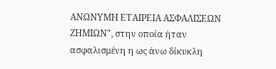ΑΝΩΝΥΜΗ ΕΤΑΙΡΕΙΑ ΑΣΦΑΛΙΣΕΩΝ ΖΗΜΙΩΝ", στην οποία ήταν ασφαλισμένη η ως άνω δίκυκλη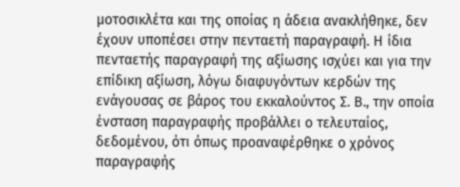μοτοσικλέτα και της οποίας η άδεια ανακλήθηκε, δεν έχουν υποπέσει στην πενταετή παραγραφή. Η ίδια πενταετής παραγραφή της αξίωσης ισχύει και για την επίδικη αξίωση, λόγω διαφυγόντων κερδών της ενάγουσας σε βάρος του εκκαλούντος Σ. Β., την οποία ένσταση παραγραφής προβάλλει ο τελευταίος, δεδομένου, ότι όπως προαναφέρθηκε ο χρόνος παραγραφής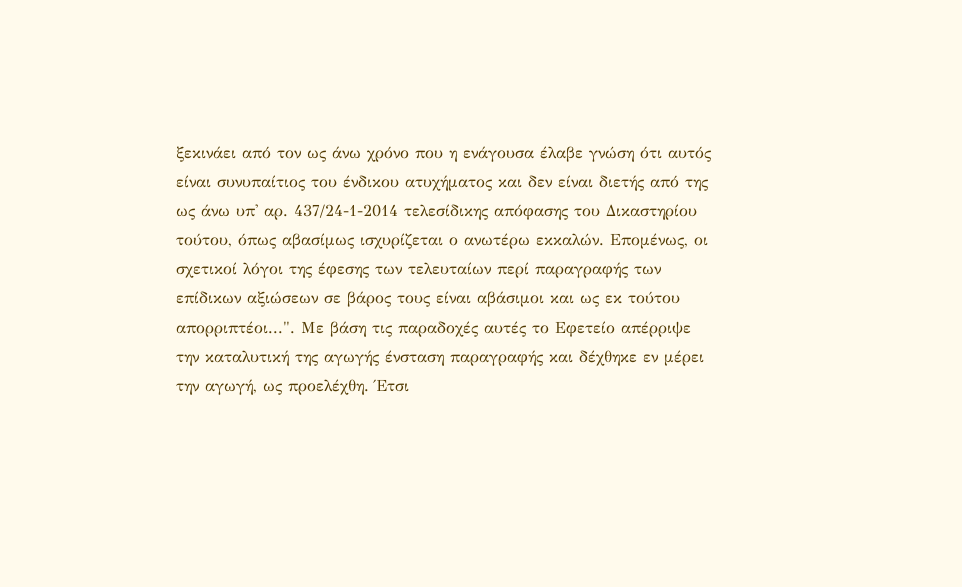ξεκινάει από τον ως άνω χρόνο που η ενάγουσα έλαβε γνώση ότι αυτός είναι συνυπαίτιος του ένδικου ατυχήματος και δεν είναι διετής από της ως άνω υπ' αρ. 437/24-1-2014 τελεσίδικης απόφασης του Δικαστηρίου τούτου, όπως αβασίμως ισχυρίζεται ο ανωτέρω εκκαλών. Επομένως, οι σχετικοί λόγοι της έφεσης των τελευταίων περί παραγραφής των επίδικων αξιώσεων σε βάρος τους είναι αβάσιμοι και ως εκ τούτου απορριπτέοι...". Με βάση τις παραδοχές αυτές το Εφετείο απέρριψε την καταλυτική της αγωγής ένσταση παραγραφής και δέχθηκε εν μέρει την αγωγή, ως προελέχθη. Έτσι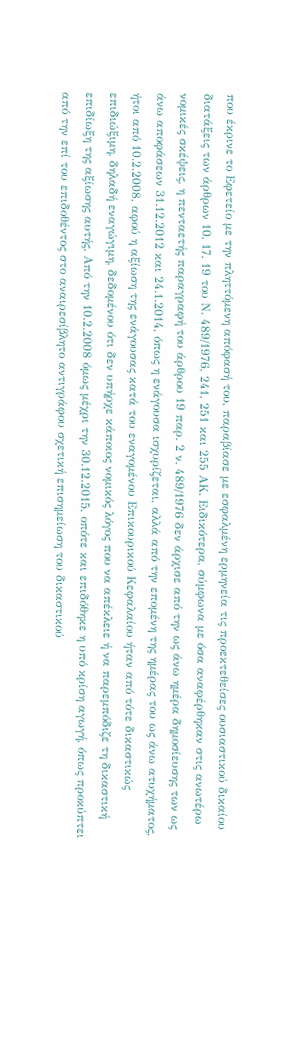που έκρινε το Εφετείο με την πληττόμενη απόφασή του, παραβίασε με εσφαλμένη ερμηνεία τις προεκτεθείσες ουσιαστικού δικαίου διατάξεις των άρθρων 10, 17, 19 του Ν. 489/1976, 241, 251 και 255 ΑΚ. Ειδικότερα, σύμφωνα με όσα αναφέρθηκαν στις ανωτέρω νομικές σκέψεις, η πενταετής παραγραφή του άρθρου 19 παρ. 2 ν. 489/1976 δεν άρχισε από την ως άνω ημέρα δημοσίευσης των ως άνω αποφάσεων 31.12.2012 και 24.1.2014, όπως η ενάγουσα ισχυρίζεται, αλλά από την επομένη της ημέρας του ως άνω ατυχήματος, ήτοι από 10.2.2008, αφού η αξίωση της ενάγουσας κατά του εναγομένου Επικουρικού Κεφαλαίου ήταν από τότε δικαστικώς επιδιώξιμη, δηλαδή εναγώγιμη, δεδομένου ότι δεν υπήρχε κάποιος νομικός λόγος που να απέκλειε ή να παρεμπόδιζε τη δικαστική επιδίωξη της αξίωσης αυτής. Από την 10.2.2008 όμως μέχρι την 30.12.2015, οπότε και επιδόθηκε η υπό κρίση αγωγή, όπως προκύπτει από την επί του επιδοθέντος στο αναιρεσίβλητο αντιγράφου σχετική επισημείωση του δικαστικού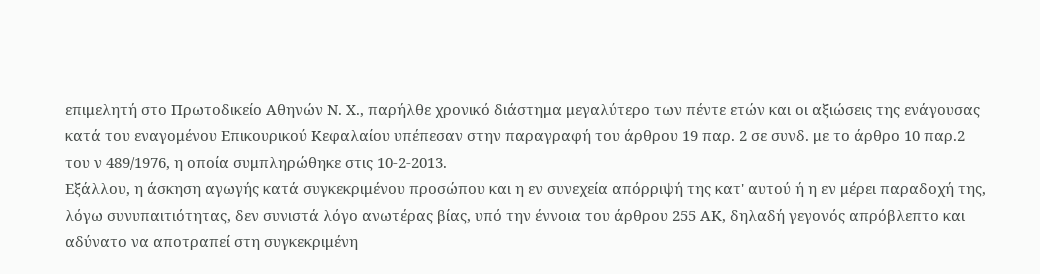επιμελητή στο Πρωτοδικείο Αθηνών Ν. Χ., παρήλθε χρονικό διάστημα μεγαλύτερο των πέντε ετών και οι αξιώσεις της ενάγουσας κατά του εναγομένου Επικουρικού Κεφαλαίου υπέπεσαν στην παραγραφή του άρθρου 19 παρ. 2 σε συνδ. με το άρθρο 10 παρ.2 του ν 489/1976, η οποία συμπληρώθηκε στις 10-2-2013.
Εξάλλου, η άσκηση αγωγής κατά συγκεκριμένου προσώπου και η εν συνεχεία απόρριψή της κατ' αυτού ή η εν μέρει παραδοχή της, λόγω συνυπαιτιότητας, δεν συνιστά λόγο ανωτέρας βίας, υπό την έννοια του άρθρου 255 ΑΚ, δηλαδή γεγονός απρόβλεπτο και αδύνατο να αποτραπεί στη συγκεκριμένη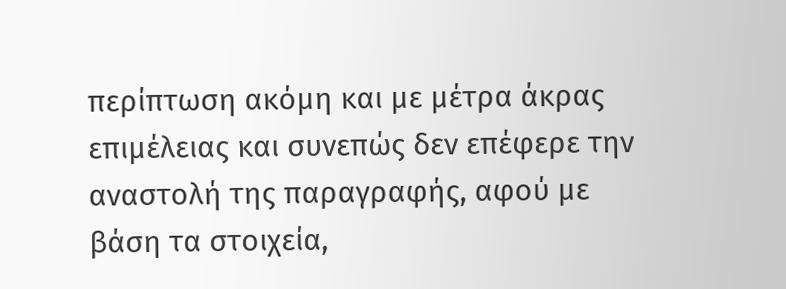περίπτωση ακόμη και με μέτρα άκρας επιμέλειας και συνεπώς δεν επέφερε την αναστολή της παραγραφής, αφού με βάση τα στοιχεία,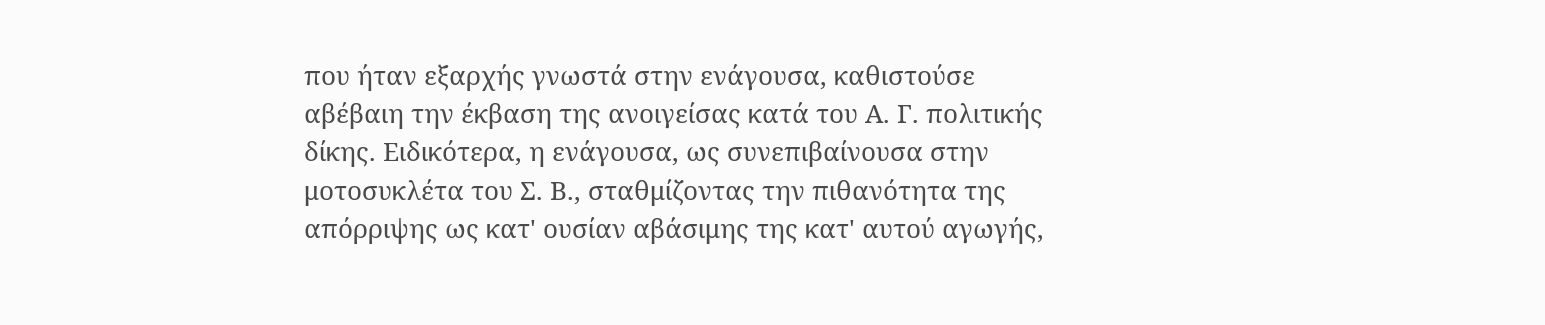που ήταν εξαρχής γνωστά στην ενάγουσα, καθιστούσε αβέβαιη την έκβαση της ανοιγείσας κατά του Α. Γ. πολιτικής δίκης. Ειδικότερα, η ενάγουσα, ως συνεπιβαίνουσα στην μοτοσυκλέτα του Σ. Β., σταθμίζοντας την πιθανότητα της απόρριψης ως κατ' ουσίαν αβάσιμης της κατ' αυτού αγωγής,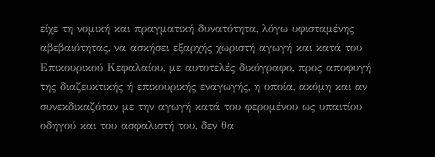είχε τη νομική και πραγματική δυνατότητα, λόγω υφισταμένης αβεβαιότητας, να ασκήσει εξαρχής χωριστή αγωγή και κατά του Επικουρικού Κεφαλαίου, με αυτοτελές δικόγραφο, προς αποφυγή της διαζευκτικής ή επικουρικής εναγωγής, η οποία, ακόμη και αν συνεκδικαζόταν με την αγωγή κατά του φερομένου ως υπαιτίου οδηγού και του ασφαλιστή του, δεν θα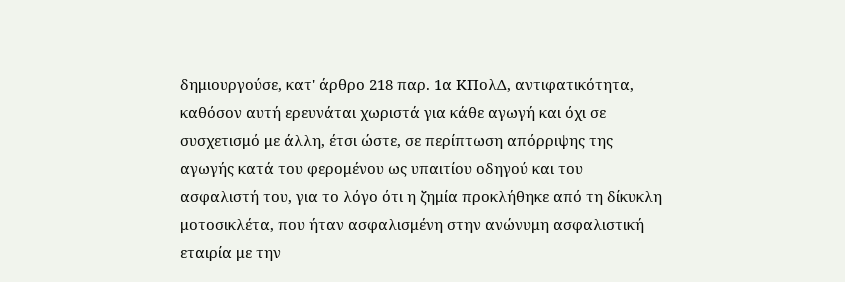δημιουργούσε, κατ' άρθρο 218 παρ. 1α ΚΠολΔ, αντιφατικότητα, καθόσον αυτή ερευνάται χωριστά για κάθε αγωγή και όχι σε συσχετισμό με άλλη, έτσι ώστε, σε περίπτωση απόρριψης της αγωγής κατά του φερομένου ως υπαιτίου οδηγού και του ασφαλιστή του, για το λόγο ότι η ζημία προκλήθηκε από τη δίκυκλη μοτοσικλέτα, που ήταν ασφαλισμένη στην ανώνυμη ασφαλιστική εταιρία με την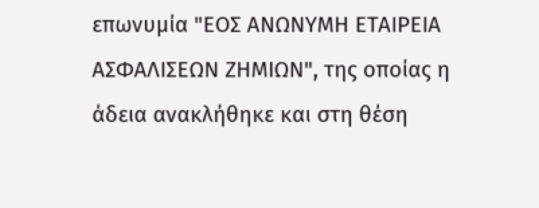επωνυμία "ΕΟΣ ΑΝΩΝΥΜΗ ΕΤΑΙΡΕΙΑ ΑΣΦΑΛΙΣΕΩΝ ΖΗΜΙΩΝ", της οποίας η άδεια ανακλήθηκε και στη θέση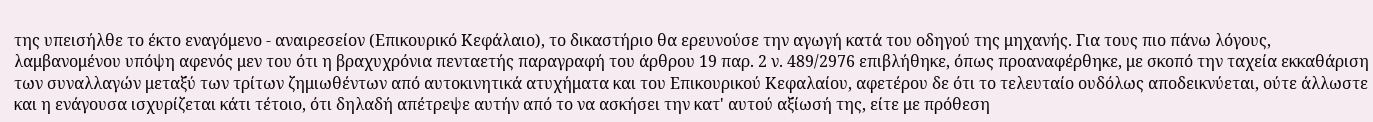της υπεισήλθε το έκτο εναγόμενο - αναιρεσείον (Επικουρικό Κεφάλαιο), το δικαστήριο θα ερευνούσε την αγωγή κατά του οδηγού της μηχανής. Για τους πιο πάνω λόγους, λαμβανομένου υπόψη αφενός μεν του ότι η βραχυχρόνια πενταετής παραγραφή του άρθρου 19 παρ. 2 ν. 489/2976 επιβλήθηκε, όπως προαναφέρθηκε, με σκοπό την ταχεία εκκαθάριση των συναλλαγών μεταξύ των τρίτων ζημιωθέντων από αυτοκινητικά ατυχήματα και του Επικουρικού Κεφαλαίου, αφετέρου δε ότι το τελευταίο ουδόλως αποδεικνύεται, ούτε άλλωστε και η ενάγουσα ισχυρίζεται κάτι τέτοιο, ότι δηλαδή απέτρεψε αυτήν από το να ασκήσει την κατ' αυτού αξίωσή της, είτε με πρόθεση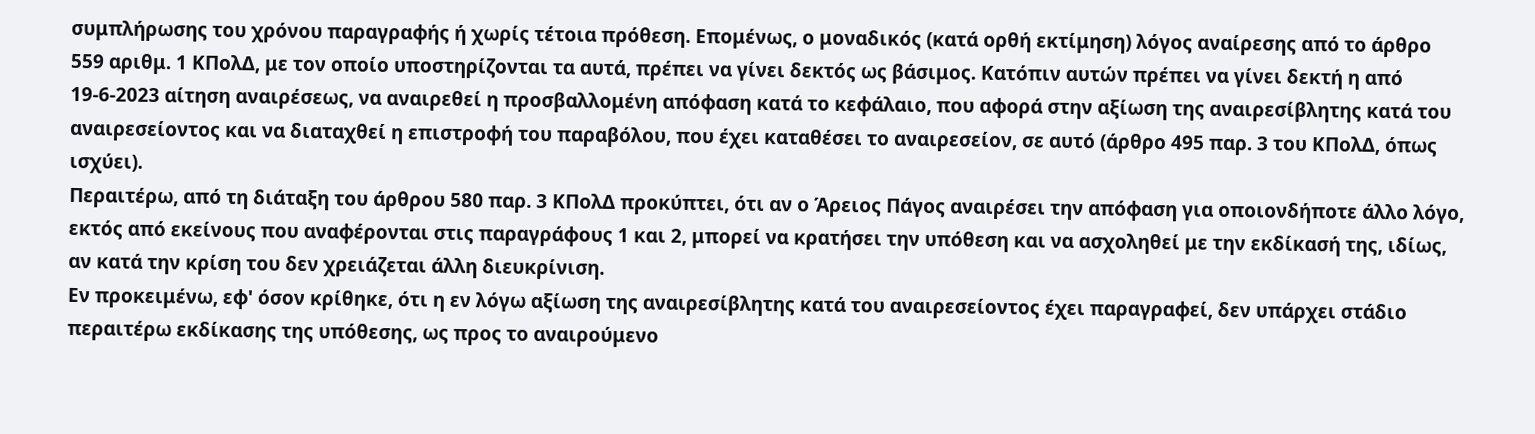συμπλήρωσης του χρόνου παραγραφής ή χωρίς τέτοια πρόθεση. Επομένως, ο μοναδικός (κατά ορθή εκτίμηση) λόγος αναίρεσης από το άρθρο 559 αριθμ. 1 ΚΠολΔ, με τον οποίο υποστηρίζονται τα αυτά, πρέπει να γίνει δεκτός ως βάσιμος. Κατόπιν αυτών πρέπει να γίνει δεκτή η από 19-6-2023 αίτηση αναιρέσεως, να αναιρεθεί η προσβαλλομένη απόφαση κατά το κεφάλαιο, που αφορά στην αξίωση της αναιρεσίβλητης κατά του αναιρεσείοντος και να διαταχθεί η επιστροφή του παραβόλου, που έχει καταθέσει το αναιρεσείον, σε αυτό (άρθρο 495 παρ. 3 του ΚΠολΔ, όπως ισχύει).
Περαιτέρω, από τη διάταξη του άρθρου 580 παρ. 3 ΚΠολΔ προκύπτει, ότι αν ο Άρειος Πάγος αναιρέσει την απόφαση για οποιονδήποτε άλλο λόγο, εκτός από εκείνους που αναφέρονται στις παραγράφους 1 και 2, μπορεί να κρατήσει την υπόθεση και να ασχοληθεί με την εκδίκασή της, ιδίως, αν κατά την κρίση του δεν χρειάζεται άλλη διευκρίνιση.
Εν προκειμένω, εφ' όσον κρίθηκε, ότι η εν λόγω αξίωση της αναιρεσίβλητης κατά του αναιρεσείοντος έχει παραγραφεί, δεν υπάρχει στάδιο περαιτέρω εκδίκασης της υπόθεσης, ως προς το αναιρούμενο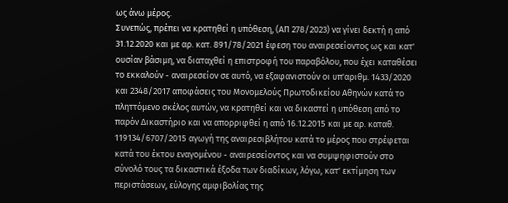ως άνω μέρος.
Συνεπώς, πρέπει να κρατηθεί η υπόθεση, (ΑΠ 278/2023) να γίνει δεκτή η από 31.12.2020 και με αρ. κατ. 891/78/2021 έφεση του αναιρεσείοντος ως και κατ' ουσίαν βάσιμη, να διαταχθεί η επιστροφή του παραβόλου, που έχει καταθέσει το εκκαλούν - αναιρεσείον σε αυτό, να εξαφανιστούν οι υπ'αριθμ. 1433/2020 και 2348/2017 αποφάσεις του Μονομελούς Πρωτοδικείου Αθηνών κατά το πληττόμενο σκέλος αυτών, να κρατηθεί και να δικαστεί η υπόθεση από το παρόν Δικαστήριο και να απορριφθεί η από 16.12.2015 και με αρ. καταθ. 119134/6707/2015 αγωγή της αναιρεσιβλήτου κατά το μέρος που στρέφεται κατά του έκτου εναγομένου - αναιρεσείοντος και να συμψηφιστούν στο σύνολό τους τα δικαστικά έξοδα των διαδίκων, λόγω, κατ' εκτίμηση των περιστάσεων, εύλογης αμφιβολίας της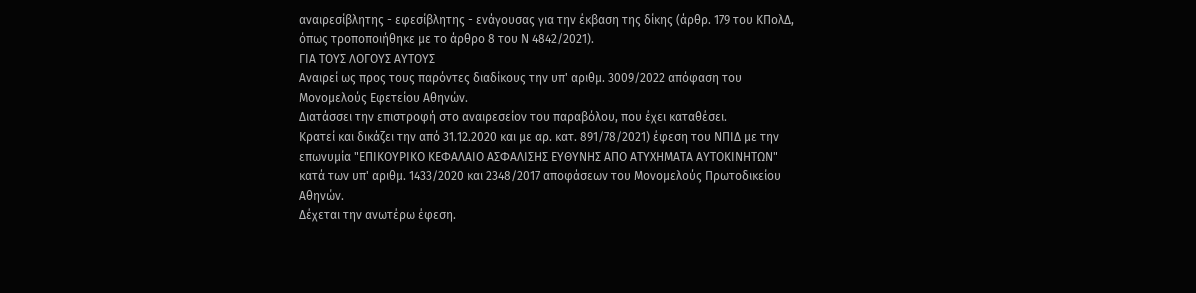αναιρεσίβλητης - εφεσίβλητης - ενάγουσας για την έκβαση της δίκης (άρθρ. 179 του ΚΠολΔ, όπως τροποποιήθηκε με το άρθρο 8 του Ν 4842/2021).
ΓΙΑ ΤΟΥΣ ΛΟΓΟΥΣ ΑΥΤΟΥΣ
Αναιρεί ως προς τους παρόντες διαδίκους την υπ' αριθμ. 3009/2022 απόφαση του Μονομελούς Εφετείου Αθηνών.
Διατάσσει την επιστροφή στο αναιρεσείον του παραβόλου, που έχει καταθέσει.
Κρατεί και δικάζει την από 31.12.2020 και με αρ. κατ. 891/78/2021) έφεση του ΝΠΙΔ με την επωνυμία "ΕΠΙΚΟΥΡΙΚΟ ΚΕΦΑΛΑΙΟ ΑΣΦΑΛΙΣΗΣ ΕΥΘΥΝΗΣ ΑΠΟ ΑΤΥΧΗΜΑΤΑ ΑΥΤΟΚΙΝΗΤΩΝ" κατά των υπ' αριθμ. 1433/2020 και 2348/2017 αποφάσεων του Μονομελούς Πρωτοδικείου Αθηνών.
Δέχεται την ανωτέρω έφεση.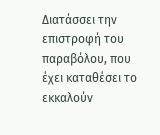Διατάσσει την επιστροφή του παραβόλου, που έχει καταθέσει το εκκαλούν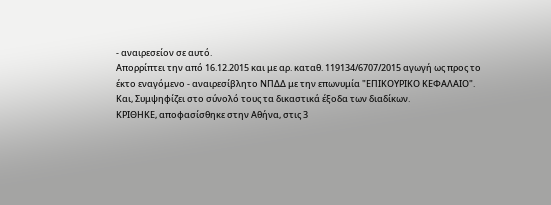- αναιρεσείον σε αυτό.
Απορρίπτει την από 16.12.2015 και με αρ. καταθ. 119134/6707/2015 αγωγή ως προς το έκτο εναγόμενο - αναιρεσίβλητο ΝΠΔΔ με την επωνυμία "ΕΠΙΚΟΥΡΙΚΟ ΚΕΦΑΛΑΙΟ".
Και, Συμψηφίζει στο σύνολό τους τα δικαστικά έξοδα των διαδίκων.
ΚΡΙΘΗΚΕ, αποφασίσθηκε στην Αθήνα, στις 3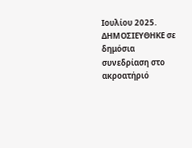Ιουλίου 2025.
ΔΗΜΟΣΙΕΥΘΗΚΕ σε δημόσια συνεδρίαση στο ακροατήριό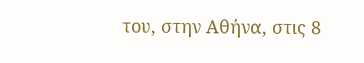του, στην Αθήνα, στις 8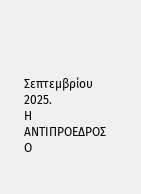Σεπτεμβρίου 2025.
Η ΑΝΤΙΠΡΟΕΔΡΟΣ Ο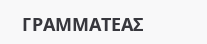ΓΡΑΜΜΑΤΕΑΣ